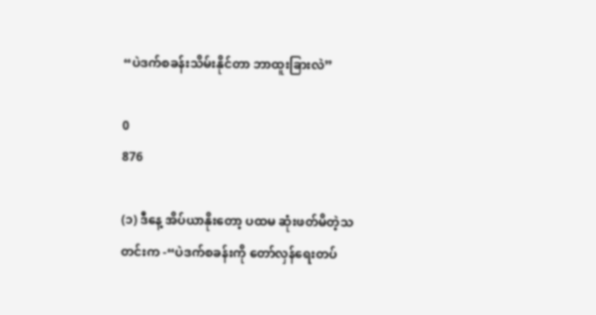“ပဲဒက်စခန်းသိမ်းနိုင်တာ ဘာထူးခြားလဲ”

0
876

(၁) ဒီနေ့ အိပ်ယာနိုးတော့ ပထမ ဆုံးဖတ်မိတဲ့သတင်းက -“ပဲဒက်စခန်းကို တော်လှန်ရေးတပ်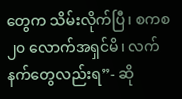တွေက သိမ်းလိုက်ပြီ၊ စကစ ၂၀ လောက်အရှင်မိ၊ လက်နက်တွေလည်းရ”- ဆို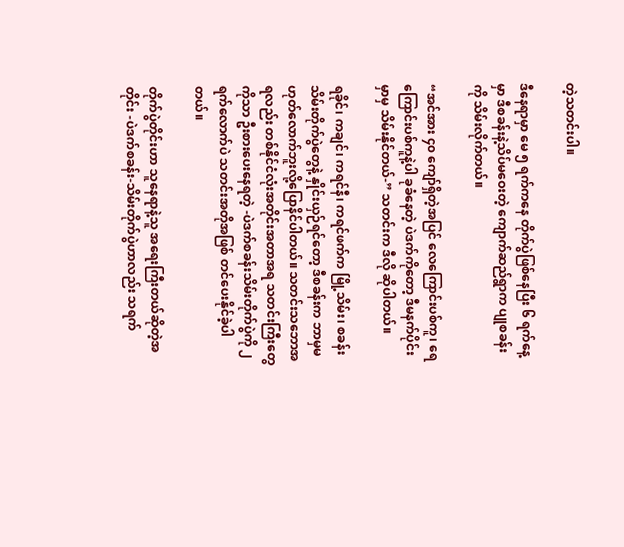တဲ့သတင်းပါ။

ဒီနေရာမှာ မေ ၅ ရက်ကနေ တိုက်ပွဲဖြစ်နေပြီး ၆ ရက်နေ့မှာ ဒီစခန်းနဲ့သိပ်မဝေးတဲ့ ကျောက်ဆည်ရွာက ပျုစခန်းကို သိမ်းလိုက်တယ်။

“အင်အား ၄၀ ကျော်ရှိတဲ့အပြင် လေကြောင်းပစ်ကူ၊ ရေကြောင်းပစ်ကူနဲ့ပါ ခုခံနေတဲ့ ပဲဒက်ကိုတော့ ဒီမနက်ပိုင်းမှာမှ သိမ်းနိုင်တယ်-” သတင်းက ဒီလို ဆိုပါတယ်။

ရခိုင်၊ ကချင်၊ ကရင်နီ၊ ကရင်ဖက်က မြို့သိမ်း၊ စခန်းသိမ်းတိုက်ပွဲတွေနဲ့ နှိုင်းယှဉ်ရင်တော့ ဒီစခန်းက ဘာမှမဟုတ်လောက်ဘူးလို့ပြောနိင်ပါတယ်။ သတင်းသဘောအရလည်း တစ်နိုင်ငံလုံးအတိုင်းအတာအရ သတင်းကြီးတွေကိုသာ ဦးစားပေးနေရတဲ့ -ပဲဒက်စခန်းသိမ်းတိုက်ပွဲကို ၂ ရက်လောက်ပဲ သတင်းအတိုအဖြစ် တင်ပေးနိုင်ခဲ့ပါတယ်။

တိုက်ပွဲတိုင်းဟာ သူနေရာနဲ့သူ အရေးကြီးတယ်ဆိုတဲ့အတိုင်း -ပဲဒက်စခန်း-သိမ်းတိုက်ပွဲဟာလည်း သရက်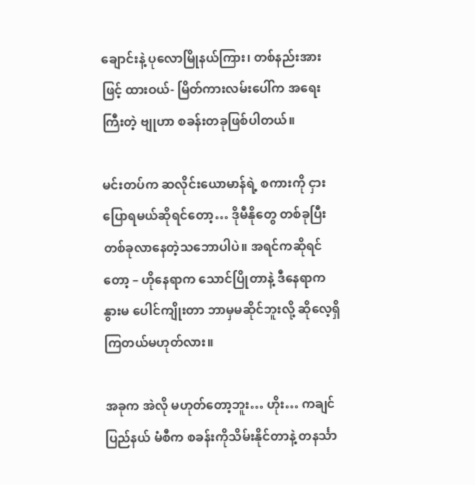ချောင်းနဲ့ ပုလောမြိုနယ်ကြား၊ တစ်နည်းအားဖြင့် ထားဝယ်- မြိတ်ကားလမ်းပေါ်က အရေးကြီးတဲ့ ဗျုဟာ စခန်းတခုဖြစ်ပါတယ်။

မင်းတပ်က ဆလိုင်းယောမာန်ရဲ့ စကားကို ငှားပြောရမယ်ဆိုရင်တော့… ဒိုမီနိုတွေ တစ်ခုပြီး တစ်ခုလာနေတဲ့သဘောပါပဲ။ အရင်ကဆိုရင်တော့ – ဟိုနေရာက သောင်ပြိုတာနဲ့ ဒီနေရာက နွားမ ပေါင်ကျိုးတာ ဘာမှမဆိုင်ဘူးလို့ ဆိုလေ့ရှိကြတယ်မဟုတ်လား။

အခုက အဲလို မဟုတ်တော့ဘူး… ဟိုး… ကချင်ပြည်နယ် မံစီက စခန်းကိုသိမ်းနိုင်တာနဲ့ တနင်္သာ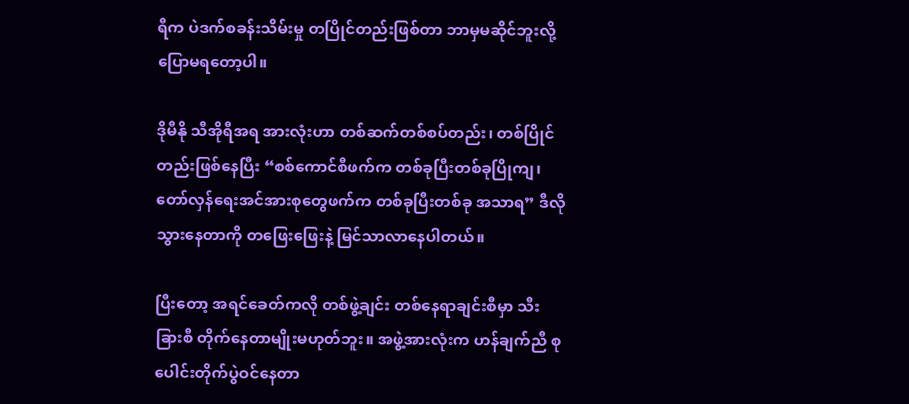ရီက ပဲဒက်စခန်းသိမ်းမှု တပြိုင်တည်းဖြစ်တာ ဘာမှမဆိုင်ဘူးလို့ ပြောမရတော့ပါ။

ဒိုမီနို သီအိုရီအရ အားလုံးဟာ တစ်ဆက်တစ်စပ်တည်း၊ တစ်ပြိုင်တည်းဖြစ်နေပြီး “စစ်ကောင်စီဖက်က တစ်ခုပြီးတစ်ခုပြိုကျ၊ တော်လှန်ရေးအင်အားစုတွေဖက်က တစ်ခုပြီးတစ်ခု အသာရ” ဒီလို သွားနေတာကို တဖြေးဖြေးနဲ့ မြင်သာလာနေပါတယ်။

ပြီးတော့ အရင်ခေတ်ကလို တစ်ဖွဲ့ချင်း တစ်နေရာချင်းစီမှာ သီးခြားစီ တိုက်နေတာမျိုးမဟုတ်ဘူး။ အဖွဲ့အားလုံးက ဟန်ချက်ညီ စုပေါင်းတိုက်ပွဲဝင်နေတာ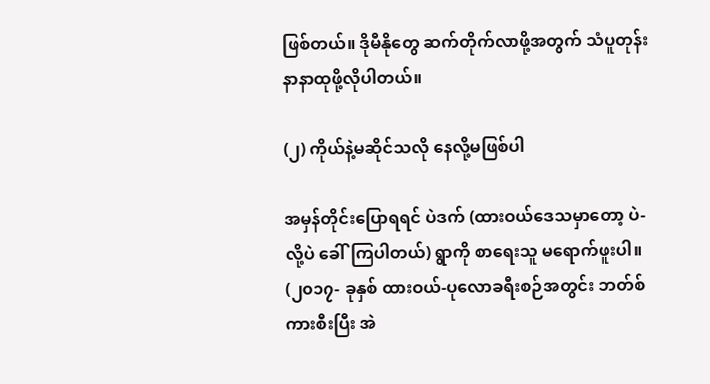ဖြစ်တယ်။ ဒိုမီနိုတွေ ဆက်တိုက်လာဖို့အတွက် သံပူတုန်း နာနာထုဖို့လိုပါတယ်။

(၂) ကိုယ်နဲ့မဆိုင်သလို နေလို့မဖြစ်ပါ

အမှန်တိုင်းပြောရရင် ပဲဒက် (ထားဝယ်ဒေသမှာတော့ ပဲ- လို့ပဲ ခေါ်ကြပါတယ်) ရွာကို စာရေးသူ မရောက်ဖူးပါ။ (၂၀၁၇- ခုနှစ် ထားဝယ်-ပုလောခရီးစဉ်အတွင်း ဘတ်စ်ကားစီးပြီး အဲ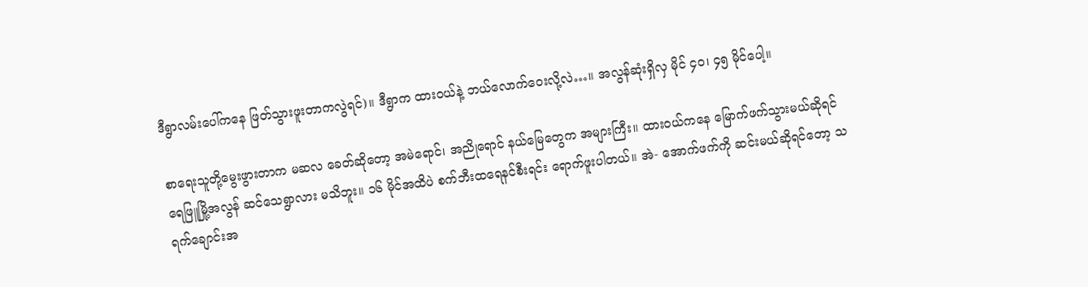ဒီရွာလမ်းပေါ်ကနေ ဖြတ်သွားဖူးတာကလွဲရင်)။ ဒီရွာက ထားဝယ်နဲ့ ဘယ်လောက်ဝေးလို့လဲ…။ အလွန်ဆုံးရှိလှ မိုင် ၄၀၊ ၄၅ မိုင်ပေါ့။

စာရေးသူတို့မွေးဖွားတာက မဆလ ခေတ်ဆိုတော့ အမဲရောင်၊ အညိုရောင် နယ်မြေတွေက အများကြီး။ ထားဝယ်ကနေ မြောက်ဖက်သွားမယ်ဆိုရင် ရေဖြူမြို့အလွန် ဆင်သေရွာလား မသိဘူး။ ၁၆ မိုင်အထိပဲ စက်ဘီးထရေနင်စီးရင်း ရောက်ဖူးပါတယ်။ အဲ- အောက်ဖက်ကို ဆင်းမယ်ဆိုရင်တော့ သရက်ချောင်းအ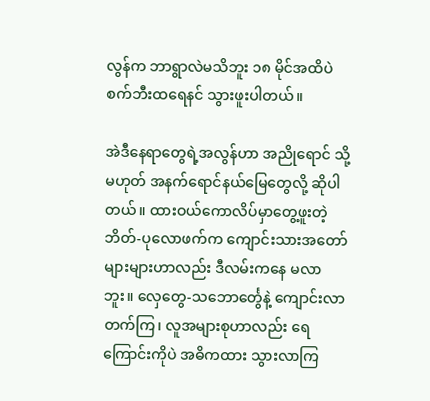လွန်က ဘာရွာလဲမသိဘူး ၁၈ မိုင်အထိပဲ စက်ဘီးထရေနင် သွားဖူးပါတယ်။

အဲဒီနေရာတွေရဲ့အလွန်ဟာ အညိုရောင် သို့မဟုတ် အနက်ရောင်နယ်မြေတွေလို့ ဆိုပါတယ်။ ထားဝယ်ကောလိပ်မှာတွေ့ဖူးတဲ့ ဘိတ်-ပုလောဖက်က ကျောင်းသားအတော်များများဟာလည်း ဒီလမ်းကနေ မလာဘူး။ လှေတွေ-သဘောင်္တွေနဲ့ ကျောင်းလာတက်ကြ၊ လူအများစုဟာလည်း ရေကြောင်းကိုပဲ အဓိကထား သွားလာကြ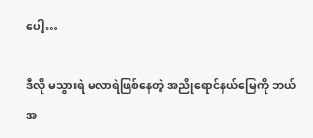ပေါ့…

ဒီလို မသွားရဲ မလာရဲဖြစ်နေတဲ့ အညိုရောင်နယ်မြေကို ဘယ်အ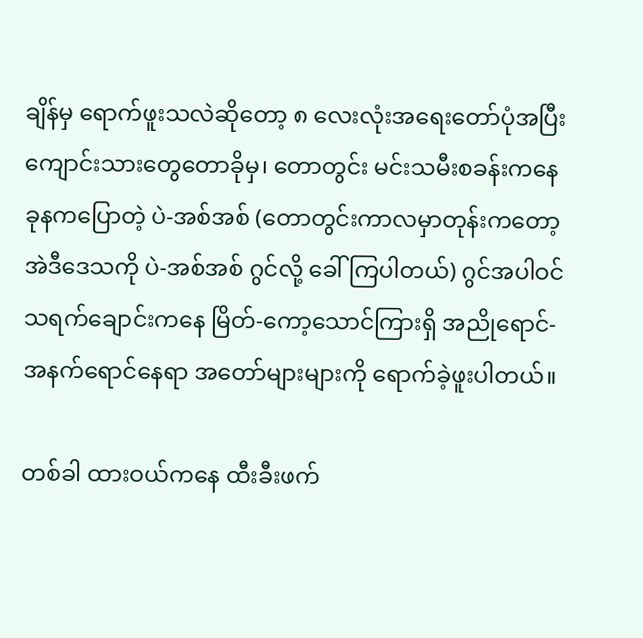ချိန်မှ ရောက်ဖူးသလဲဆိုတော့ ၈ လေးလုံးအရေးတော်ပုံအပြီး ကျောင်းသားတွေတောခိုမှ၊ တောတွင်း မင်းသမီးစခန်းကနေ ခုနကပြောတဲ့ ပဲ-အစ်အစ် (တောတွင်းကာလမှာတုန်းကတော့ အဲဒီဒေသကို ပဲ-အစ်အစ် ဂွင်လို့ ခေါ်ကြပါတယ်) ဂွင်အပါဝင် သရက်ချောင်းကနေ မြိတ်-ကော့သောင်ကြားရှိ အညိုရောင်- အနက်ရောင်နေရာ အတော်များများကို ရောက်ခဲ့ဖူးပါတယ်။

တစ်ခါ ထားဝယ်ကနေ ထီးခီးဖက်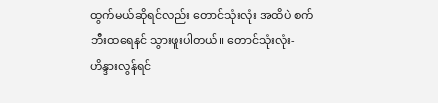ထွက်မယ်ဆိုရင်လည်း တောင်သုံးလုံး အထိပဲ စက်ဘီးထရေနင် သွားဖူးပါတယ်။ တောင်သုံးလုံး- ဟိန္ဒားလွန်ရင်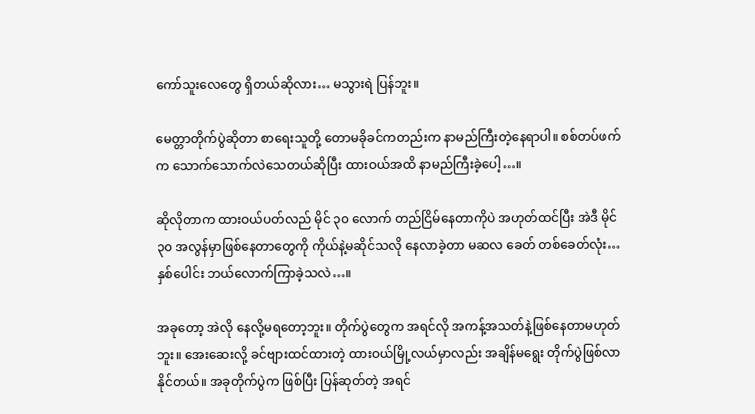ကော်သူးလေတွေ ရှိတယ်ဆိုလား… မသွားရဲ ပြန်ဘူး။

မေတ္တာတိုက်ပွဲဆိုတာ စာရေးသူတို့ တောမခိုခင်ကတည်းက နာမည်ကြီးတဲ့နေရာပါ။ စစ်တပ်ဖက်က သောက်သောက်လဲသေတယ်ဆိုပြီး ထားဝယ်အထိ နာမည်ကြီးခဲ့ပေါ့…။

ဆိုလိုတာက ထားဝယ်ပတ်လည် မိုင် ၃၀ လောက် တည်ငြိမ်နေတာကိုပဲ အဟုတ်ထင်ပြီး အဲဒီ မိုင် ၃၀ အလွန်မှာဖြစ်နေတာတွေကို ကိုယ်နဲ့မဆိုင်သလို နေလာခဲ့တာ မဆလ ခေတ် တစ်ခေတ်လုံး… နှစ်ပေါင်း ဘယ်လောက်ကြာခဲ့သလဲ…။

အခုတော့ အဲလို နေလို့မရတော့ဘူး။ တိုက်ပွဲတွေက အရင်လို အကန့်အသတ်နဲ့ဖြစ်နေတာမဟုတ်ဘူး။ အေးဆေးလို့ ခင်ဗျားထင်ထားတဲ့ ထားဝယ်မြို့လယ်မှာလည်း အချိန်မရွေး တိုက်ပွဲဖြစ်လာနိုင်တယ်။ အခုတိုက်ပွဲက ဖြစ်ပြီး ပြန်ဆုတ်တဲ့ အရင်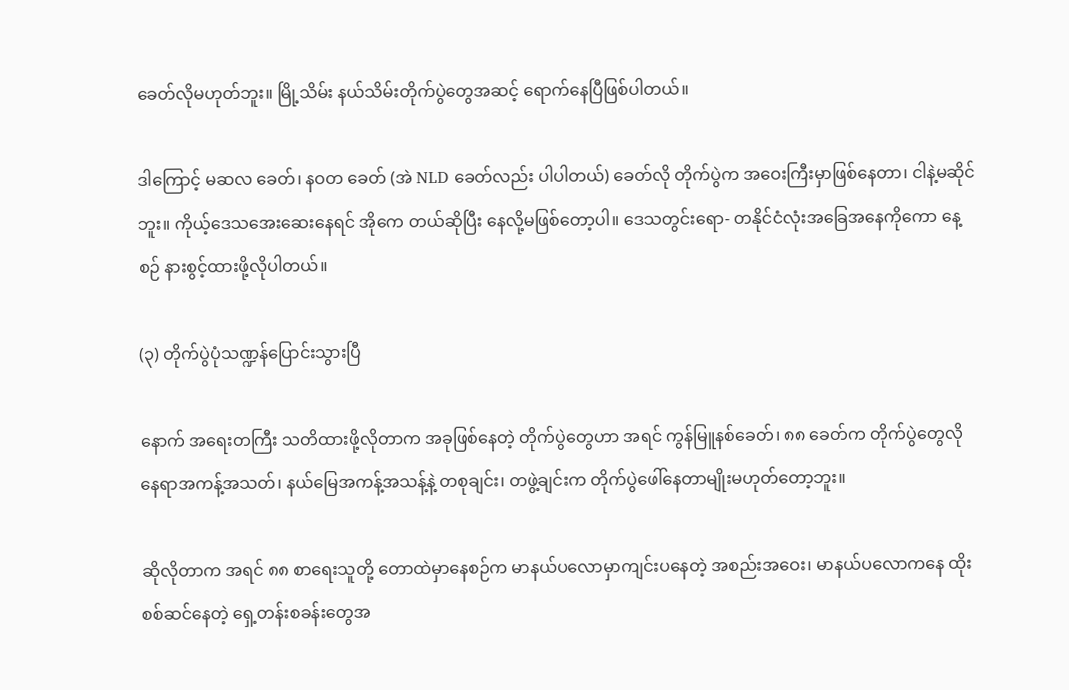ခေတ်လိုမဟုတ်ဘူး။ မြို့သိမ်း နယ်သိမ်းတိုက်ပွဲတွေအဆင့် ရောက်နေပြီဖြစ်ပါတယ်။

ဒါကြောင့် မဆလ ခေတ်၊ နဝတ ခေတ် (အဲ NLD ခေတ်လည်း ပါပါတယ်) ခေတ်လို တိုက်ပွဲက အဝေးကြီးမှာဖြစ်နေတာ၊ ငါနဲ့မဆိုင်ဘူး။ ကိုယ့်ဒေသအေးဆေးနေရင် အိုကေ တယ်ဆိုပြီး နေလို့မဖြစ်တော့ပါ။ ဒေသတွင်းရော- တနိုင်ငံလုံးအခြေအနေကိုကော နေ့စဉ် နားစွင့်ထားဖို့လိုပါတယ်။

(၃) တိုက်ပွဲပုံသဏ္ဍန်ပြောင်းသွားပြီ

နောက် အရေးတကြီး သတိထားဖို့လိုတာက အခုဖြစ်နေတဲ့ တိုက်ပွဲတွေဟာ အရင် ကွန်မြူနစ်ခေတ်၊ ၈၈ ခေတ်က တိုက်ပွဲတွေလို နေရာအကန့်အသတ်၊ နယ်မြေအကန့်အသန့်နဲ့ တစုချင်း၊ တဖွဲ့ချင်းက တိုက်ပွဲဖေါ်နေတာမျိုးမဟုတ်တော့ဘူး။

ဆိုလိုတာက အရင် ၈၈ စာရေးသူတို့ တောထဲမှာနေစဉ်က မာနယ်ပလောမှာကျင်းပနေတဲ့ အစည်းအဝေး၊ မာနယ်ပလောကနေ ထိုးစစ်ဆင်နေတဲ့ ရှေ့တန်းစခန်းတွေအ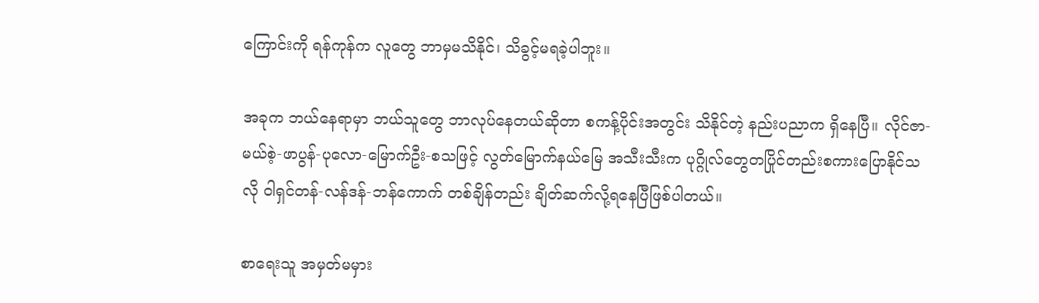ကြောင်းကို ရန်ကုန်က လူတွေ ဘာမှမသိနိုင်၊ သိခွင့်မရခဲ့ပါဘူး။

အခုက ဘယ်နေရာမှာ ဘယ်သူတွေ ဘာလုပ်နေတယ်ဆိုတာ စကန့်ပိုင်းအတွင်း သိနိုင်တဲ့ နည်းပညာက ရှိနေပြီ။ လိုင်ဇာ-မယ်စဲ့-ဖာပွန်-ပုလော-မြောက်ဦး-စသဖြင့် လွတ်မြောက်နယ်မြေ အသီးသီးက ပုဂ္ဂိုလ်တွေတပြိုင်တည်းစကားပြောနိုင်သလို ဝါရှင်တန်-လန်ဒန်-ဘန်ကောက် တစ်ချိန်တည်း ချိတ်ဆက်လို့ရနေပြီဖြစ်ပါတယ်။

စာရေးသူ အမှတ်မမှား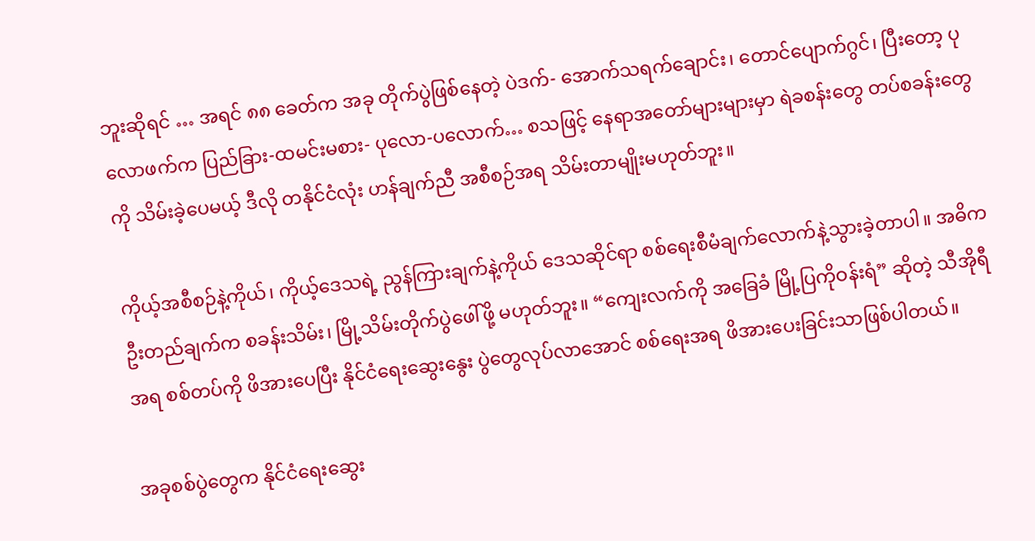ဘူးဆိုရင် … အရင် ၈၈ ခေတ်က အခု တိုက်ပွဲဖြစ်နေတဲ့ ပဲဒက်- အောက်သရက်ချောင်း၊ တောင်ပျောက်ဂွင်၊ ပြီးတော့ ပုလောဖက်က ပြည်ခြား-ထမင်းမစား- ပုလော-ပလောက်… စသဖြင့် နေရာအတော်များများမှာ ရဲခစန်းတွေ တပ်စခန်းတွေကို သိမ်းခဲ့ပေမယ့် ဒီလို တနိုင်ငံလုံး ဟန်ချက်ညီ အစီစဉ်အရ သိမ်းတာမျိုးမဟုတ်ဘူး။

ကိုယ့်အစီစဉ်နဲ့ကိုယ်၊ ကိုယ့်ဒေသရဲ့ ညွန်ကြားချက်နဲ့ကိုယ် ဒေသဆိုင်ရာ စစ်ရေးစီမံချက်လောက်နဲ့သွားခဲ့တာပါ။ အဓိက ဦးတည်ချက်က စခန်းသိမ်း၊ မြို့သိမ်းတိုက်ပွဲဖေါ်ဖို့ မဟုတ်ဘူး။ “ကျေးလက်ကို အခြေခံ မြို့ပြကိုဝန်းရံ” ဆိုတဲ့ သီအိုရီအရ စစ်တပ်ကို ဖိအားပေပြီး နိုင်ငံရေးဆွေးနွေး ပွဲတွေလုပ်လာအောင် စစ်ရေးအရ ဖိအားပေးခြင်းသာဖြစ်ပါတယ်။

အခုစစ်ပွဲတွေက နိုင်ငံရေးဆွေး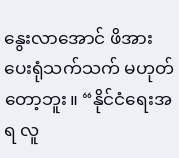နွေးလာအောင် ဖိအားပေးရုံသက်သက် မဟုတ်တော့ဘူး။ “နိုင်ငံရေးအရ လူ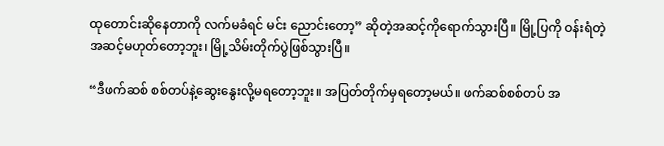ထုတောင်းဆိုနေတာကို လက်မခံရင် မင်း ညောင်းတော့” ဆိုတဲ့အဆင့်ကိုရောက်သွားပြီ။ မြို့ပြကို ဝန်းရံတဲ့အဆင့်မဟုတ်တော့ဘူး၊ မြို့သိမ်းတိုက်ပွဲဖြစ်သွားပြီ။

“ဒီဖက်ဆစ် စစ်တပ်နဲ့ဆွေးနွေးလို့မရတော့ဘူး။ အပြတ်တိုက်မှရတော့မယ်။ ဖက်ဆစ်စစ်တပ် အ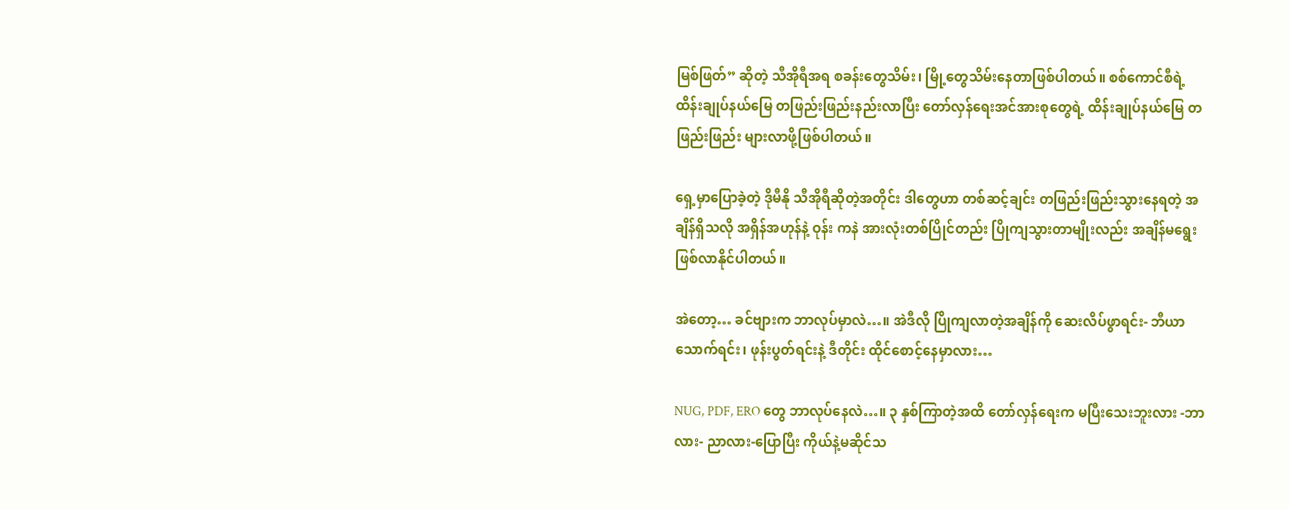မြစ်ဖြတ်” ဆိုတဲ့ သီအိုရီအရ စခန်းတွေသိမ်း၊ မြို့တွေသိမ်းနေတာဖြစ်ပါတယ်။ စစ်ကောင်စီရဲ့ ထိန်းချုပ်နယ်မြေ တဖြည်းဖြည်းနည်းလာပြီး တော်လှန်ရေးအင်အားစုတွေရဲ့ ထိန်းချုပ်နယ်မြေ တဖြည်းဖြည်း များလာဖို့ဖြစ်ပါတယ်။

ရှေ့မှာပြောခဲ့တဲ့ ဒိုမီနို သီအိုရီဆိုတဲ့အတိုင်း ဒါတွေဟာ တစ်ဆင့်ချင်း တဖြည်းဖြည်းသွားနေရတဲ့ အချိန်ရှိသလို အရှိန်အဟုန်နဲ့ ဝုန်း ကနဲ အားလုံးတစ်ပြိုင်တည်း ပြိုကျသွားတာမျိုးလည်း အချိန်မရွေးဖြစ်လာနိုင်ပါတယ်။

အဲတော့… ခင်ဗျားက ဘာလုပ်မှာလဲ…။ အဲဒီလို ပြိုကျလာတဲ့အချိန်ကို ဆေးလိပ်ဖွာရင်း- ဘီယာသောက်ရင်း၊ ဖုန်းပွတ်ရင်းနဲ့ ဒီတိုင်း ထိုင်စောင့်နေမှာလား…

NUG, PDF, ERO တွေ ဘာလုပ်နေလဲ…။ ၃ နှစ်ကြာတဲ့အထိ တော်လှန်ရေးက မပြီးသေးဘူးလား -ဘာလား- ညာလား-ပြောပြီး ကိုယ်နဲ့မဆိုင်သ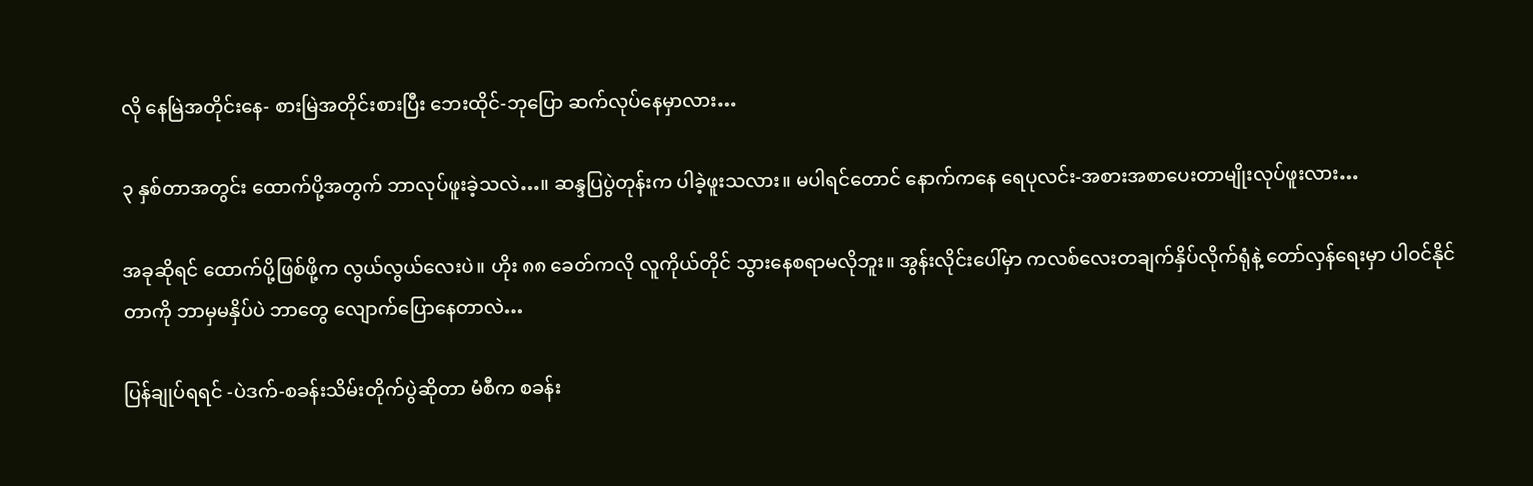လို နေမြဲအတိုင်းနေ- စားမြဲအတိုင်းစားပြီး ဘေးထိုင်-ဘုပြော ဆက်လုပ်နေမှာလား…

၃ နှစ်တာအတွင်း ထောက်ပို့အတွက် ဘာလုပ်ဖူးခဲ့သလဲ…။ ဆန္ဒပြပွဲတုန်းက ပါခဲ့ဖူးသလား။ မပါရင်တောင် နောက်ကနေ ရေပုလင်း-အစားအစာပေးတာမျိုးလုပ်ဖူးလား…

အခုဆိုရင် ထောက်ပို့ဖြစ်ဖို့က လွယ်လွယ်လေးပဲ။ ဟိုး ၈၈ ခေတ်ကလို လူကိုယ်တိုင် သွားနေစရာမလိုဘူး။ အွန်းလိုင်းပေါ်မှာ ကလစ်လေးတချက်နှိပ်လိုက်ရုံနဲ့ တော်လှန်ရေးမှာ ပါဝင်နိုင်တာကို ဘာမှမနှိပ်ပဲ ဘာတွေ လျောက်ပြောနေတာလဲ…

ပြန်ချုပ်ရရင် -ပဲဒက်-စခန်းသိမ်းတိုက်ပွဲဆိုတာ မံစီက စခန်း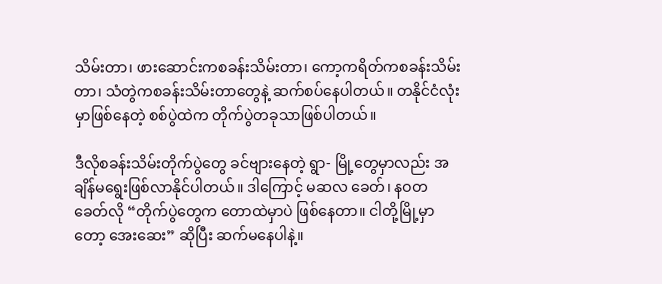သိမ်းတာ၊ ဖားဆောင်းကစခန်းသိမ်းတာ၊ ကော့ကရိတ်ကစခန်းသိမ်းတာ၊ သံတွဲကစခန်းသိမ်းတာတွေနဲ့ ဆက်စပ်နေပါတယ်။ တနိုင်ငံလုံးမှာဖြစ်နေတဲ့ စစ်ပွဲထဲက တိုက်ပွဲတခုသာဖြစ်ပါတယ်။

ဒီလိုစခန်းသိမ်းတိုက်ပွဲတွေ ခင်ဗျားနေတဲ့ ရွာ- မြို့တွေမှာလည်း အချိန်မရွေးဖြစ်လာနိုင်ပါတယ်။ ဒါကြောင့် မဆလ ခေတ်၊ နဝတ ခေတ်လို “တိုက်ပွဲတွေက တောထဲမှာပဲ ဖြစ်နေတာ။ ငါတို့မြို့မှာတော့ အေးဆေး” ဆိုပြီး ဆက်မနေပါနဲ့။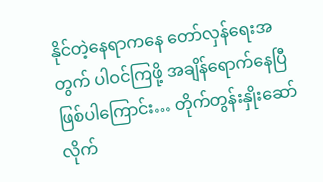နိုင်တဲ့နေရာကနေ တော်လှန်ရေးအတွက် ပါဝင်ကြဖို့ အချိန်ရောက်နေပြီဖြစ်ပါကြောင်း… တိုက်တွန်းနှိုးဆော်လိုက်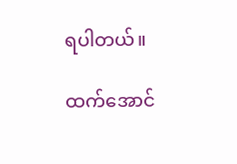ရပါတယ်။

ထက်အောင်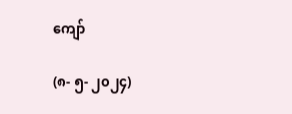ကျော်

(၈- ၅- ၂၀၂၄)